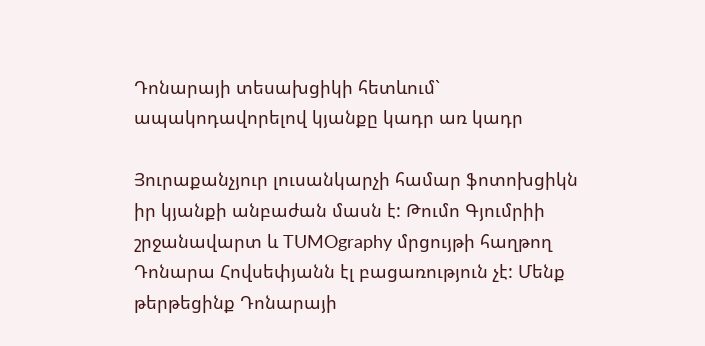Դոնարայի տեսախցիկի հետևում` ապակոդավորելով կյանքը կադր առ կադր

Յուրաքանչյուր լուսանկարչի համար ֆոտոխցիկն իր կյանքի անբաժան մասն է: Թումո Գյումրիի շրջանավարտ և TUMOgraphy մրցույթի հաղթող Դոնարա Հովսեփյանն էլ բացառություն չէ: Մենք թերթեցինք Դոնարայի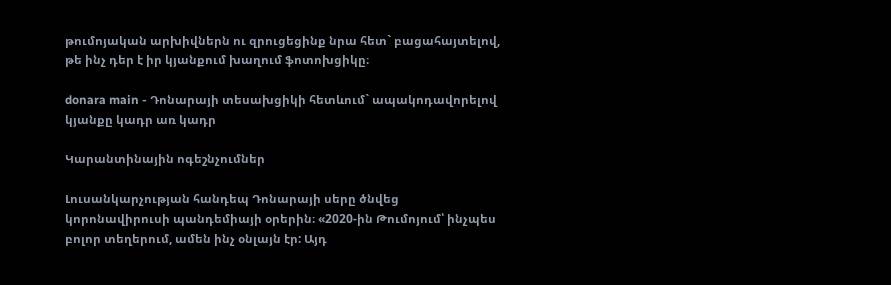թումոյական արխիվներն ու զրուցեցինք նրա հետ` բացահայտելով, թե ինչ դեր է իր կյանքում խաղում ֆոտոխցիկը։

donara main - Դոնարայի տեսախցիկի հետևում` ապակոդավորելով կյանքը կադր առ կադր

Կարանտինային ոգեշնչումներ

Լուսանկարչության հանդեպ Դոնարայի սերը ծնվեց կորոնավիրուսի պանդեմիայի օրերին։ «2020-ին Թումոյում՝ ինչպես բոլոր տեղերում, ամեն ինչ օնլայն էր: Այդ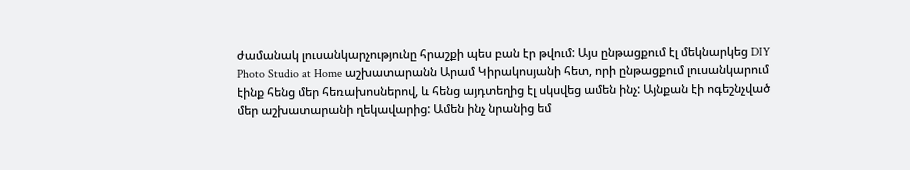ժամանակ լուսանկարչությունը հրաշքի պես բան էր թվում: Այս ընթացքում էլ մեկնարկեց DIY Photo Studio at Home աշխատարանն Արամ Կիրակոսյանի հետ, որի ընթացքում լուսանկարում էինք հենց մեր հեռախոսներով, և հենց այդտեղից էլ սկսվեց ամեն ինչ: Այնքան էի ոգեշնչված մեր աշխատարանի ղեկավարից: Ամեն ինչ նրանից եմ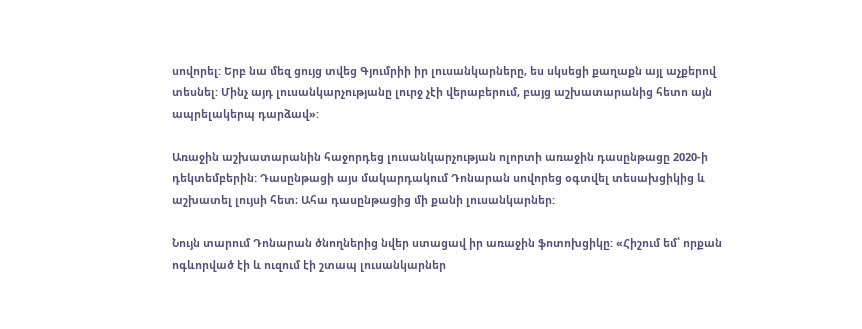սովորել: Երբ նա մեզ ցույց տվեց Գյումրիի իր լուսանկարները, ես սկսեցի քաղաքն այլ աչքերով տեսնել: Մինչ այդ լուսանկարչությանը լուրջ չէի վերաբերում, բայց աշխատարանից հետո այն ապրելակերպ դարձավ»:

Առաջին աշխատարանին հաջորդեց լուսանկարչության ոլորտի առաջին դասընթացը 2020-ի դեկտեմբերին: Դասընթացի այս մակարդակում Դոնարան սովորեց օգտվել տեսախցիկից և աշխատել լույսի հետ։ Ահա դասընթացից մի քանի լուսանկարներ:

Նույն տարում Դոնարան ծնողներից նվեր ստացավ իր առաջին ֆոտոխցիկը: «Հիշում եմ՝ որքան ոգևորված էի և ուզում էի շտապ լուսանկարներ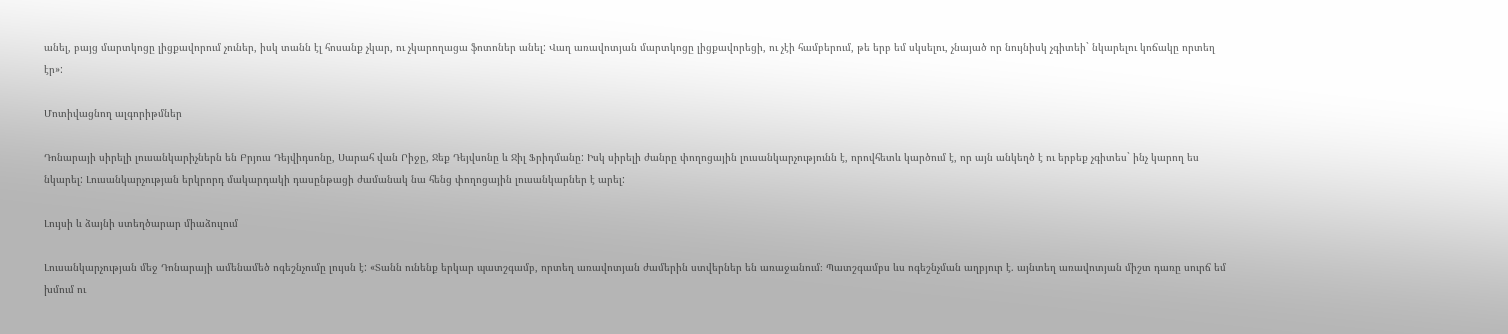անել, բայց մարտկոցը լիցքավորում չուներ, իսկ տանն էլ հոսանք չկար, ու չկարողացա ֆոտոներ անել: Վաղ առավոտյան մարտկոցը լիցքավորեցի, ու չէի համբերում, թե երբ եմ սկսելու, չնայած որ նույնիսկ չգիտեի` նկարելու կոճակը որտեղ էր»:

Մոտիվացնող ալգորիթմներ

Դոնարայի սիրելի լուսանկարիչներն են Բրյուս Դեյվիդսոնը, Սարահ վան Րիջը, Ջեք Դեյվսոնը և Ջիլ Ֆրիդմանը: Իսկ սիրելի ժանրը փողոցային լուսանկարչությունն է, որովհետև կարծում է, որ այն անկեղծ է ու երբեք չգիտես` ինչ կարող ես նկարել: Լուսանկարչության երկրորդ մակարդակի դասընթացի ժամանակ նա հենց փողոցային լուսանկարներ է արել:

Լույսի և ձայնի ստեղծարար միաձուլում

Լուսանկարչության մեջ Դոնարայի ամենամեծ ոգեշնչումը լույսն է: «Տանն ունենք երկար պատշգամբ, որտեղ առավոտյան ժամերին ստվերներ են առաջանում։ Պատշգամբս ևս ոգեշնչման աղբյուր է. այնտեղ առավոտյան միշտ դառը սուրճ եմ խմում ու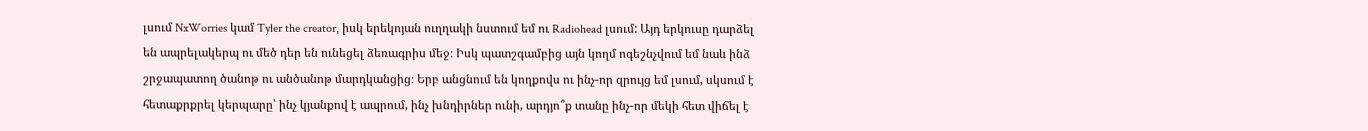լսում NxWorries կամ Tyler the creator, իսկ երեկոյան ուղղակի նստում եմ ու Radiohead լսում: Այդ երկուսը դարձել են ապրելակերպ ու մեծ դեր են ունեցել ձեռագրիս մեջ։ Իսկ պատշգամբից այն կողմ ոգեշնչվում եմ նաև ինձ շրջապատող ծանոթ ու անծանոթ մարդկանցից։ Երբ անցնում են կողքովս ու ինչ-որ զրույց եմ լսում, սկսում է հետաքրքրել կերպարը՝ ինչ կյանքով է ապրում, ինչ խնդիրներ ունի, արդյո՞ք տանը ինչ-որ մեկի հետ վիճել է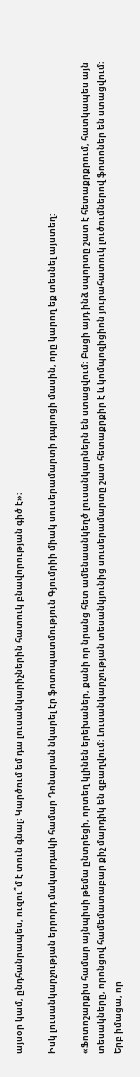այսօր կամ, ընդհանրապես, ուզու՞մ է տուն գնալ։ Կարծում եմ դա լուսանկարիչներին հատուկ բնավորության գիծ է»։

Իսկ լուսանկարչության երրորդ մակարդակի համար Դոնարան նկարել էր ֆոտոպատմություն Գյումրիի միակ սուսերամարտի դպրոցի մասին, որը կարող եք տեսնել այստեղ:

«Ֆոտոշարքիս համար այնպիսի թեմա ընտրեցի, որտեղ կլինեն երեխաներ, քանի որ նրանց հետ ամենաանկեղծ լուսանկարներն են ստացվում։ Բացի այդ ինձ սպորտը շատ է հետաքրքրում, հատկապես այն տեսակները, որոնցով համեմատաբար քիչ մարդիկ են զբաղվում։ Լուսանկարչության տեսանկյունից սուսերամարտը շատ հետաքրքիր է և կոմպոզիցիոն յուրահատուկ լուծումներով ֆոտոներ են ստացվում։ Երբ իմացա, որ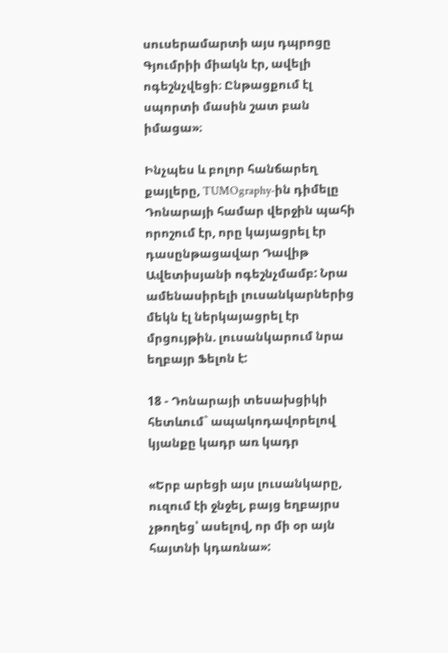սուսերամարտի այս դպրոցը Գյումրիի միակն էր, ավելի ոգեշնչվեցի։ Ընթացքում էլ սպորտի մասին շատ բան իմացա»։

Ինչպես և բոլոր հանճարեղ քայլերը, TUMOgraphy-ին դիմելը Դոնարայի համար վերջին պահի որոշում էր, որը կայացրել էր դասընթացավար Դավիթ Ավետիսյանի ոգեշնչմամբ: Նրա ամենասիրելի լուսանկարներից մեկն էլ ներկայացրել էր մրցույթին. լուսանկարում նրա եղբայր Ֆելոն է:

18 - Դոնարայի տեսախցիկի հետևում` ապակոդավորելով կյանքը կադր առ կադր

«Երբ արեցի այս լուսանկարը, ուզում էի ջնջել, բայց եղբայրս չթողեց՝ ասելով, որ մի օր այն հայտնի կդառնա»: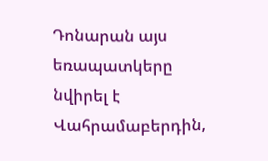Դոնարան այս եռապատկերը նվիրել է Վահրամաբերդին,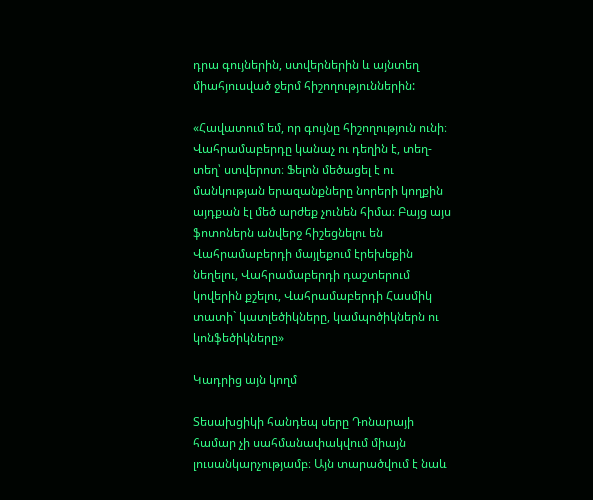դրա գույներին, ստվերներին և այնտեղ միահյուսված ջերմ հիշողություններին:

«Հավատում եմ, որ գույնը հիշողություն ունի։ Վահրամաբերդը կանաչ ու դեղին է, տեղ-տեղ՝ ստվերոտ։ Ֆելոն մեծացել է ու մանկության երազանքները նորերի կողքին այդքան էլ մեծ արժեք չունեն հիմա։ Բայց այս ֆոտոներն անվերջ հիշեցնելու են Վահրամաբերդի մայլեքում էրեխեքին նեղելու, Վահրամաբերդի դաշտերում կովերին քշելու, Վահրամաբերդի Հասմիկ տատի` կատլեծիկները, կամպոծիկներն ու կոնֆեծիկները»

Կադրից այն կողմ

Տեսախցիկի հանդեպ սերը Դոնարայի համար չի սահմանափակվում միայն լուսանկարչությամբ։ Այն տարածվում է նաև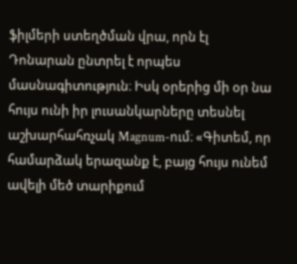ֆիլմերի ստեղծման վրա, որն էլ Դոնարան ընտրել է որպես մասնագիտություն։ Իսկ օրերից մի օր նա հույս ունի իր լուսանկարները տեսնել աշխարհահռչակ Magnum-ում։ «Գիտեմ, որ համարձակ երազանք է, բայց հույս ունեմ ավելի մեծ տարիքում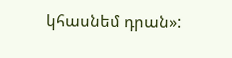կհասնեմ դրան»: